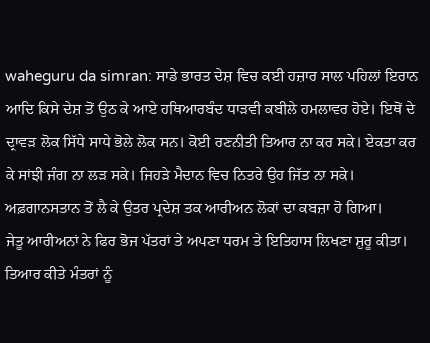waheguru da simran: ਸਾਡੇ ਭਾਰਤ ਦੇਸ਼ ਵਿਚ ਕਈ ਹਜ਼ਾਰ ਸਾਲ ਪਹਿਲਾਂ ਇਰਾਨ ਆਦਿ ਕਿਸੇ ਦੇਸ਼ ਤੋਂ ਉਠ ਕੇ ਆਏ ਹਥਿਆਰਬੰਦ ਧਾੜਵੀ ਕਬੀਲੇ ਹਮਲਾਵਰ ਹੋਏ। ਇਥੋਂ ਦੇ ਦ੍ਰਾਵੜ ਲੋਕ ਸਿੱਧੇ ਸਾਧੇ ਭੋਲੇ ਲੋਕ ਸਨ। ਕੋਈ ਰਣਨੀਤੀ ਤਿਆਰ ਨਾ ਕਰ ਸਕੇ। ਏਕਤਾ ਕਰ ਕੇ ਸਾਂਝੀ ਜੰਗ ਨਾ ਲੜ ਸਕੇ। ਜਿਹੜੇ ਮੈਦਾਨ ਵਿਚ ਨਿਤਰੇ ਉਹ ਜਿੱਤ ਨਾ ਸਕੇ। ਅਫ਼ਗਾਨਸਤਾਨ ਤੋਂ ਲੈ ਕੇ ਉਤਰ ਪ੍ਰਦੇਸ਼ ਤਕ ਆਰੀਅਨ ਲੋਕਾਂ ਦਾ ਕਬਜ਼ਾ ਹੋ ਗਿਆ।
ਜੇਤੂ ਆਰੀਅਨਾਂ ਨੇ ਫਿਰ ਭੋਜ ਪੱਤਰਾਂ ਤੇ ਅਪਣਾ ਧਰਮ ਤੇ ਇਤਿਹਾਸ ਲਿਖਣਾ ਸ਼ੁਰੂ ਕੀਤਾ। ਤਿਆਰ ਕੀਤੇ ਮੰਤਰਾਂ ਨੂੰ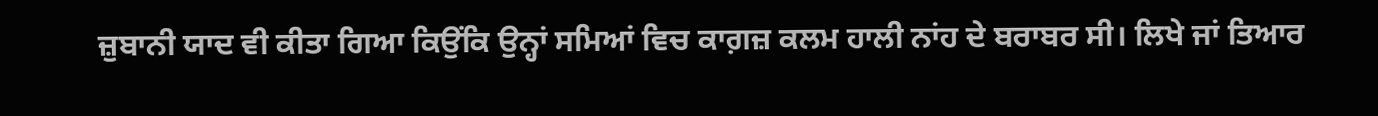ਜ਼ੁਬਾਨੀ ਯਾਦ ਵੀ ਕੀਤਾ ਗਿਆ ਕਿਉਂਕਿ ਉਨ੍ਹਾਂ ਸਮਿਆਂ ਵਿਚ ਕਾਗ਼ਜ਼ ਕਲਮ ਹਾਲੀ ਨਾਂਹ ਦੇ ਬਰਾਬਰ ਸੀ। ਲਿਖੇ ਜਾਂ ਤਿਆਰ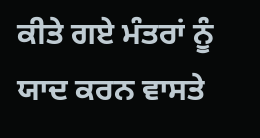ਕੀਤੇ ਗਏ ਮੰਤਰਾਂ ਨੂੰ ਯਾਦ ਕਰਨ ਵਾਸਤੇ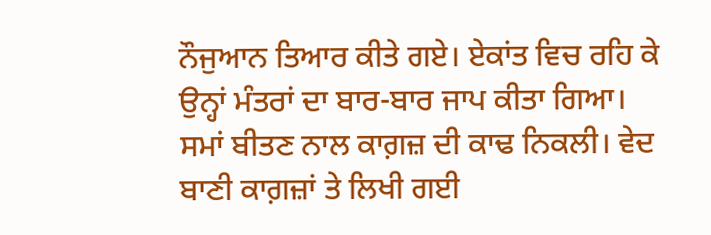ਨੌਜੁਆਨ ਤਿਆਰ ਕੀਤੇ ਗਏ। ਏਕਾਂਤ ਵਿਚ ਰਹਿ ਕੇ ਉਨ੍ਹਾਂ ਮੰਤਰਾਂ ਦਾ ਬਾਰ-ਬਾਰ ਜਾਪ ਕੀਤਾ ਗਿਆ। ਸਮਾਂ ਬੀਤਣ ਨਾਲ ਕਾਗ਼ਜ਼ ਦੀ ਕਾਢ ਨਿਕਲੀ। ਵੇਦ ਬਾਣੀ ਕਾਗ਼ਜ਼ਾਂ ਤੇ ਲਿਖੀ ਗਈ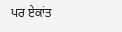ਪਰ ਏਕਾਂਤ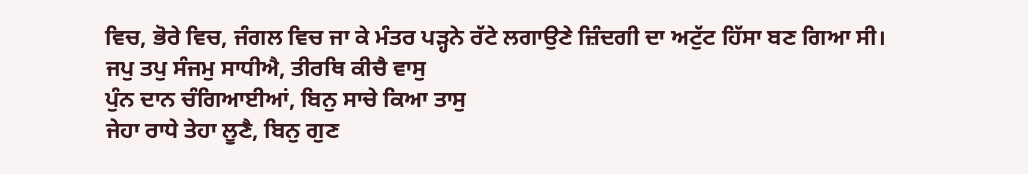ਵਿਚ, ਭੋਰੇ ਵਿਚ, ਜੰਗਲ ਵਿਚ ਜਾ ਕੇ ਮੰਤਰ ਪੜ੍ਹਨੇ ਰੱਟੇ ਲਗਾਉਣੇ ਜ਼ਿੰਦਗੀ ਦਾ ਅਟੁੱਟ ਹਿੱਸਾ ਬਣ ਗਿਆ ਸੀ।
ਜਪੁ ਤਪੁ ਸੰਜਮੁ ਸਾਧੀਐ, ਤੀਰਥਿ ਕੀਚੈ ਵਾਸੁ
ਪੁੰਨ ਦਾਨ ਚੰਗਿਆਈਆਂ, ਬਿਨੁ ਸਾਚੇ ਕਿਆ ਤਾਸੁ
ਜੇਹਾ ਰਾਧੇ ਤੇਹਾ ਲੂਣੈ, ਬਿਨੁ ਗੁਣ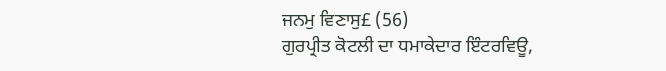ਜਨਮੁ ਵਿਣਾਸੁ£ (56)
ਗੁਰਪ੍ਰੀਤ ਕੋਟਲੀ ਦਾ ਧਮਾਕੇਦਾਰ ਇੰਟਰਵਿਊ,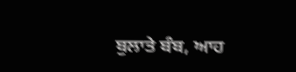ਬੁਲਾਤੇ ਬੰਬ, ਆਹ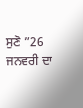ਸੁਣੋ ”26 ਜਨਵਰੀ ਦਾ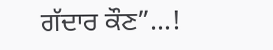ਗੱਦਾਰ ਕੌਣ”…!